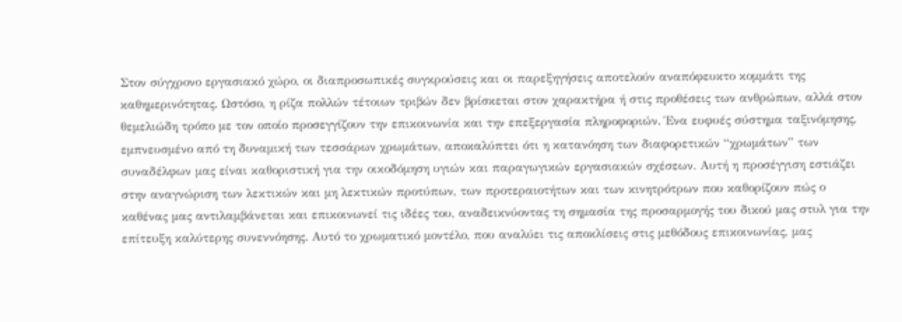Στον σύγχρονο εργασιακό χώρο, οι διαπροσωπικές συγκρούσεις και οι παρεξηγήσεις αποτελούν αναπόφευκτο κομμάτι της καθημερινότητας. Ωστόσο, η ρίζα πολλών τέτοιων τριβών δεν βρίσκεται στον χαρακτήρα ή στις προθέσεις των ανθρώπων, αλλά στον θεμελιώδη τρόπο με τον οποίο προσεγγίζουν την επικοινωνία και την επεξεργασία πληροφοριών. Ένα ευφυές σύστημα ταξινόμησης, εμπνευσμένο από τη δυναμική των τεσσάρων χρωμάτων, αποκαλύπτει ότι η κατανόηση των διαφορετικών “χρωμάτων” των συναδέλφων μας είναι καθοριστική για την οικοδόμηση υγιών και παραγωγικών εργασιακών σχέσεων. Αυτή η προσέγγιση εστιάζει στην αναγνώριση των λεκτικών και μη λεκτικών προτύπων, των προτεραιοτήτων και των κινητρότρων που καθορίζουν πώς ο καθένας μας αντιλαμβάνεται και επικοινωνεί τις ιδέες του, αναδεικνύοντας τη σημασία της προσαρμογής του δικού μας στυλ για την επίτευξη καλύτερης συνεννόησης. Αυτό το χρωματικό μοντέλο, που αναλύει τις αποκλίσεις στις μεθόδους επικοινωνίας, μας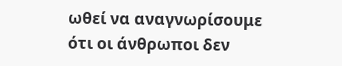ωθεί να αναγνωρίσουμε ότι οι άνθρωποι δεν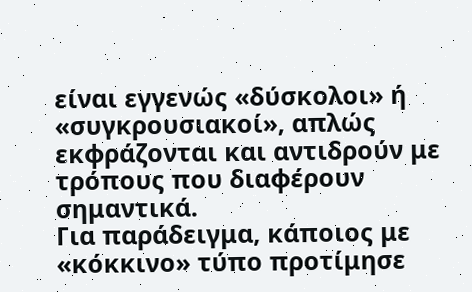είναι εγγενώς «δύσκολοι» ή «συγκρουσιακοί», απλώς εκφράζονται και αντιδρούν με τρόπους που διαφέρουν σημαντικά.
Για παράδειγμα, κάποιος με «κόκκινο» τύπο προτίμησε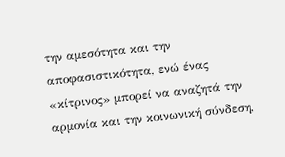την αμεσότητα και την αποφασιστικότητα, ενώ ένας «κίτρινος» μπορεί να αναζητά την αρμονία και την κοινωνική σύνδεση,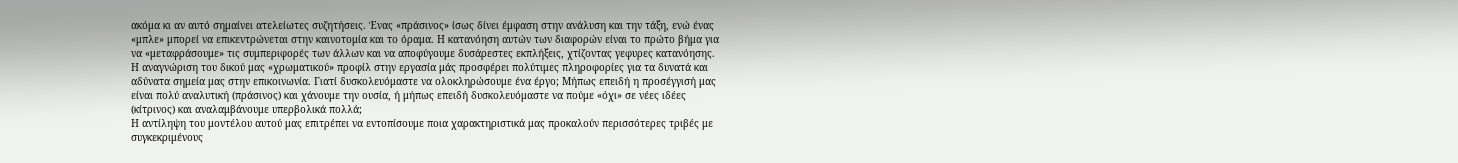ακόμα κι αν αυτό σημαίνει ατελείωτες συζητήσεις. Ένας «πράσινος» ίσως δίνει έμφαση στην ανάλυση και την τάξη, ενώ ένας «μπλε» μπορεί να επικεντρώνεται στην καινοτομία και το όραμα. Η κατανόηση αυτών των διαφορών είναι το πρώτο βήμα για να «μεταφράσουμε» τις συμπεριφορές των άλλων και να αποφύγουμε δυσάρεστες εκπλήξεις, χτίζοντας γεφυρες κατανόησης. Η αναγνώριση του δικού μας «χρωματικού» προφίλ στην εργασία μάς προσφέρει πολύτιμες πληροφορίες για τα δυνατά και αδύνατα σημεία μας στην επικοινωνία. Γιατί δυσκολευόμαστε να ολοκληρώσουμε ένα έργο; Μήπως επειδή η προσέγγισή μας είναι πολύ αναλυτική (πράσινος) και χάνουμε την ουσία, ή μήπως επειδή δυσκολευόμαστε να πούμε «όχι» σε νέες ιδέες (κίτρινος) και αναλαμβάνουμε υπερβολικά πολλά;
Η αντίληψη του μοντέλου αυτού μας επιτρέπει να εντοπίσουμε ποια χαρακτηριστικά μας προκαλούν περισσότερες τριβές με συγκεκριμένους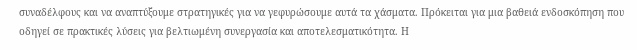συναδέλφους και να αναπτύξουμε στρατηγικές για να γεφυρώσουμε αυτά τα χάσματα. Πρόκειται για μια βαθειά ενδοσκόπηση που οδηγεί σε πρακτικές λύσεις για βελτιωμένη συνεργασία και αποτελεσματικότητα. Η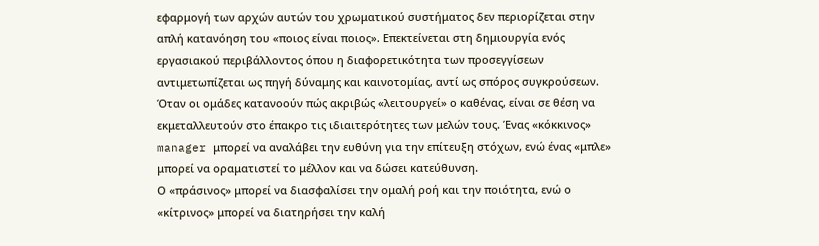εφαρμογή των αρχών αυτών του χρωματικού συστήματος δεν περιορίζεται στην απλή κατανόηση του «ποιος είναι ποιος». Επεκτείνεται στη δημιουργία ενός εργασιακού περιβάλλοντος όπου η διαφορετικότητα των προσεγγίσεων αντιμετωπίζεται ως πηγή δύναμης και καινοτομίας, αντί ως σπόρος συγκρούσεων. Όταν οι ομάδες κατανοούν πώς ακριβώς «λειτουργεί» ο καθένας, είναι σε θέση να εκμεταλλευτούν στο έπακρο τις ιδιαιτερότητες των μελών τους. Ένας «κόκκινος» manager μπορεί να αναλάβει την ευθύνη για την επίτευξη στόχων, ενώ ένας «μπλε» μπορεί να οραματιστεί το μέλλον και να δώσει κατεύθυνση.
Ο «πράσινος» μπορεί να διασφαλίσει την ομαλή ροή και την ποιότητα, ενώ ο «κίτρινος» μπορεί να διατηρήσει την καλή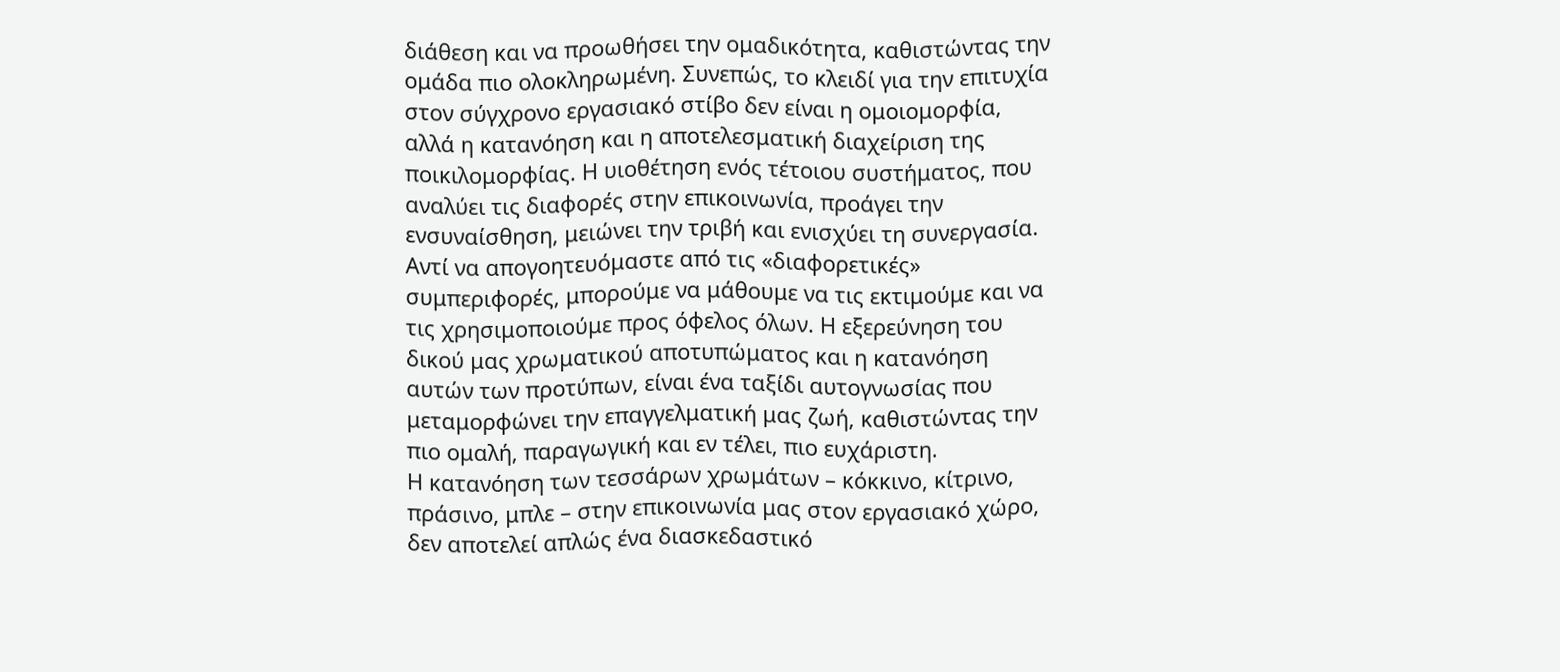διάθεση και να προωθήσει την ομαδικότητα, καθιστώντας την ομάδα πιο ολοκληρωμένη. Συνεπώς, το κλειδί για την επιτυχία στον σύγχρονο εργασιακό στίβο δεν είναι η ομοιομορφία, αλλά η κατανόηση και η αποτελεσματική διαχείριση της ποικιλομορφίας. Η υιοθέτηση ενός τέτοιου συστήματος, που αναλύει τις διαφορές στην επικοινωνία, προάγει την ενσυναίσθηση, μειώνει την τριβή και ενισχύει τη συνεργασία. Αντί να απογοητευόμαστε από τις «διαφορετικές» συμπεριφορές, μπορούμε να μάθουμε να τις εκτιμούμε και να τις χρησιμοποιούμε προς όφελος όλων. Η εξερεύνηση του δικού μας χρωματικού αποτυπώματος και η κατανόηση αυτών των προτύπων, είναι ένα ταξίδι αυτογνωσίας που μεταμορφώνει την επαγγελματική μας ζωή, καθιστώντας την πιο ομαλή, παραγωγική και εν τέλει, πιο ευχάριστη.
Η κατανόηση των τεσσάρων χρωμάτων – κόκκινο, κίτρινο, πράσινο, μπλε – στην επικοινωνία μας στον εργασιακό χώρο, δεν αποτελεί απλώς ένα διασκεδαστικό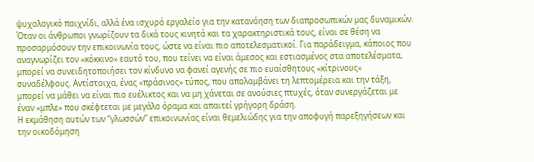ψυχολογικό παιχνίδι, αλλά ένα ισχυρό εργαλείο για την κατανόηση των διαπροσωπικών μας δυναμικών. Όταν οι άνθρωποι γνωρίζουν τα δικά τους κινητά και τα χαρακτηριστικά τους, είναι σε θέση να προσαρμόσουν την επικοινωνία τους, ώστε να είναι πιο αποτελεσματικοί. Για παράδειγμα, κάποιος που αναγνωρίζει τον «κόκκινο» εαυτό του, που τείνει να είναι άμεσος και εστιασμένος στα αποτελέσματα, μπορεί να συνειδητοποιήσει τον κίνδυνο να φανεί αγενής σε πιο ευαίσθητους «κίτρινους» συναδέλφους. Αντίστοιχα, ένας «πράσινος» τύπος, που απολαμβάνει τη λεπτομέρεια και την τάξη, μπορεί να μάθει να είναι πιο ευέλικτος και να μη χάνεται σε ανούσιες πτυχές, όταν συνεργάζεται με έναν «μπλε» που σκέφτεται με μεγάλο όραμα και απαιτεί γρήγορη δράση.
Η εκμάθηση αυτών των “γλωσσών” επικοινωνίας είναι θεμελιώδης για την αποφυγή παρεξηγήσεων και την οικοδόμηση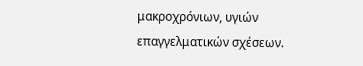μακροχρόνιων, υγιών επαγγελματικών σχέσεων.